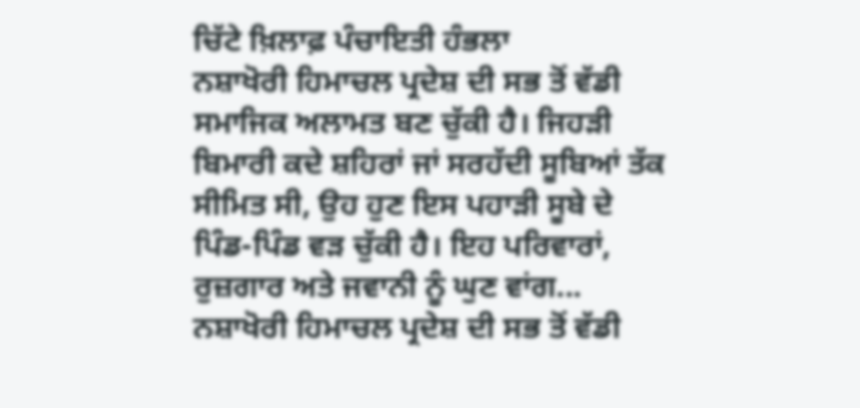ਚਿੱਟੇ ਖ਼ਿਲਾਫ਼ ਪੰਚਾਇਤੀ ਹੰਭਲਾ
ਨਸ਼ਾਖੋਰੀ ਹਿਮਾਚਲ ਪ੍ਰਦੇਸ਼ ਦੀ ਸਭ ਤੋਂ ਵੱਡੀ ਸਮਾਜਿਕ ਅਲਾਮਤ ਬਣ ਚੁੱਕੀ ਹੈ। ਜਿਹੜੀ ਬਿਮਾਰੀ ਕਦੇ ਸ਼ਹਿਰਾਂ ਜਾਂ ਸਰਹੱਦੀ ਸੂਬਿਆਂ ਤੱਕ ਸੀਮਿਤ ਸੀ, ਉਹ ਹੁਣ ਇਸ ਪਹਾੜੀ ਸੂਬੇ ਦੇ ਪਿੰਡ-ਪਿੰਡ ਵੜ ਚੁੱਕੀ ਹੈ। ਇਹ ਪਰਿਵਾਰਾਂ, ਰੁਜ਼ਗਾਰ ਅਤੇ ਜਵਾਨੀ ਨੂੰ ਘੁਣ ਵਾਂਗ...
ਨਸ਼ਾਖੋਰੀ ਹਿਮਾਚਲ ਪ੍ਰਦੇਸ਼ ਦੀ ਸਭ ਤੋਂ ਵੱਡੀ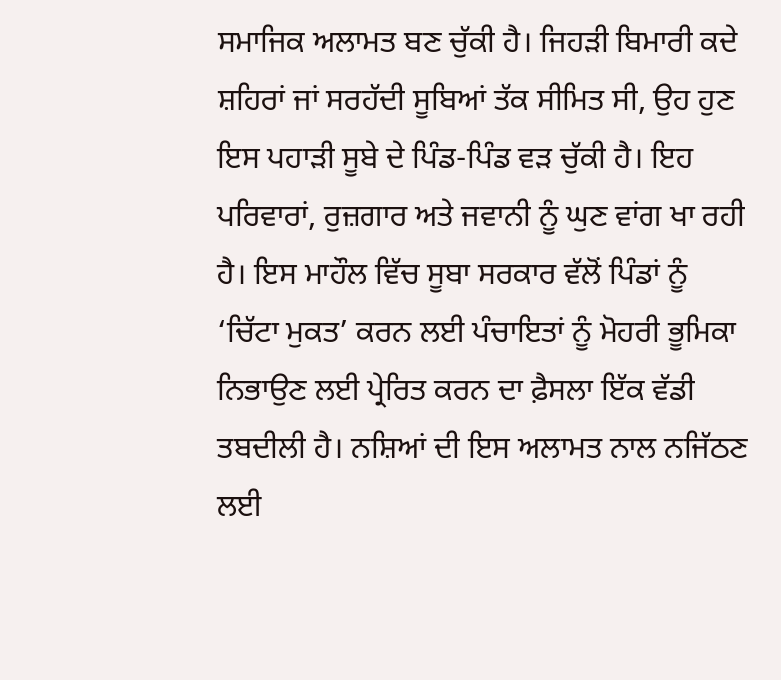ਸਮਾਜਿਕ ਅਲਾਮਤ ਬਣ ਚੁੱਕੀ ਹੈ। ਜਿਹੜੀ ਬਿਮਾਰੀ ਕਦੇ ਸ਼ਹਿਰਾਂ ਜਾਂ ਸਰਹੱਦੀ ਸੂਬਿਆਂ ਤੱਕ ਸੀਮਿਤ ਸੀ, ਉਹ ਹੁਣ ਇਸ ਪਹਾੜੀ ਸੂਬੇ ਦੇ ਪਿੰਡ-ਪਿੰਡ ਵੜ ਚੁੱਕੀ ਹੈ। ਇਹ ਪਰਿਵਾਰਾਂ, ਰੁਜ਼ਗਾਰ ਅਤੇ ਜਵਾਨੀ ਨੂੰ ਘੁਣ ਵਾਂਗ ਖਾ ਰਹੀ ਹੈ। ਇਸ ਮਾਹੌਲ ਵਿੱਚ ਸੂਬਾ ਸਰਕਾਰ ਵੱਲੋਂ ਪਿੰਡਾਂ ਨੂੰ ‘ਚਿੱਟਾ ਮੁਕਤ’ ਕਰਨ ਲਈ ਪੰਚਾਇਤਾਂ ਨੂੰ ਮੋਹਰੀ ਭੂਮਿਕਾ ਨਿਭਾਉਣ ਲਈ ਪ੍ਰੇਰਿਤ ਕਰਨ ਦਾ ਫ਼ੈਸਲਾ ਇੱਕ ਵੱਡੀ ਤਬਦੀਲੀ ਹੈ। ਨਸ਼ਿਆਂ ਦੀ ਇਸ ਅਲਾਮਤ ਨਾਲ ਨਜਿੱਠਣ ਲਈ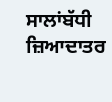ਸਾਲਾਂਬੱਧੀ ਜ਼ਿਆਦਾਤਰ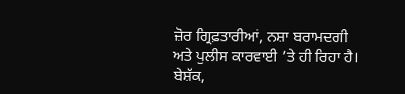ਜ਼ੋਰ ਗ੍ਰਿਫ਼ਤਾਰੀਆਂ, ਨਸ਼ਾ ਬਰਾਮਦਗੀ ਅਤੇ ਪੁਲੀਸ ਕਾਰਵਾਈ ’ਤੇ ਹੀ ਰਿਹਾ ਹੈ। ਬੇਸ਼ੱਕ,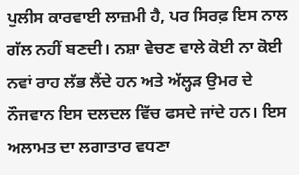ਪੁਲੀਸ ਕਾਰਵਾਈ ਲਾਜ਼ਮੀ ਹੈ, ਪਰ ਸਿਰਫ਼ ਇਸ ਨਾਲ ਗੱਲ ਨਹੀਂ ਬਣਦੀ। ਨਸ਼ਾ ਵੇਚਣ ਵਾਲੇ ਕੋਈ ਨਾ ਕੋਈ ਨਵਾਂ ਰਾਹ ਲੱਭ ਲੈਂਦੇ ਹਨ ਅਤੇ ਅੱਲ੍ਹੜ ਉਮਰ ਦੇ ਨੌਜਵਾਨ ਇਸ ਦਲਦਲ ਵਿੱਚ ਫਸਦੇ ਜਾਂਦੇ ਹਨ। ਇਸ ਅਲਾਮਤ ਦਾ ਲਗਾਤਾਰ ਵਧਣਾ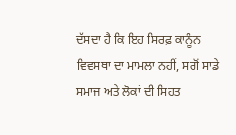ਦੱਸਦਾ ਹੈ ਕਿ ਇਹ ਸਿਰਫ਼ ਕਾਨੂੰਨ ਵਿਵਸਥਾ ਦਾ ਮਾਮਲਾ ਨਹੀਂ, ਸਗੋਂ ਸਾਡੇ ਸਮਾਜ ਅਤੇ ਲੋਕਾਂ ਦੀ ਸਿਹਤ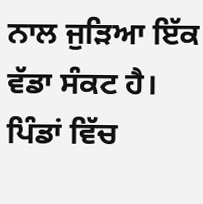ਨਾਲ ਜੁੜਿਆ ਇੱਕ ਵੱਡਾ ਸੰਕਟ ਹੈ।
ਪਿੰਡਾਂ ਵਿੱਚ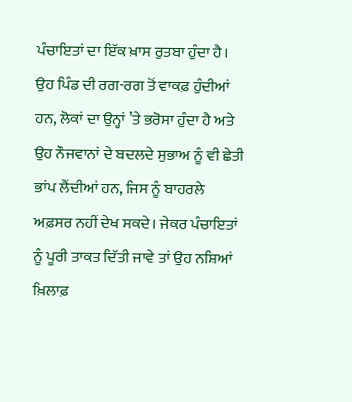ਪੰਚਾਇਤਾਂ ਦਾ ਇੱਕ ਖ਼ਾਸ ਰੁਤਬਾ ਹੁੰਦਾ ਹੈ। ਉਹ ਪਿੰਡ ਦੀ ਰਗ-ਰਗ ਤੋਂ ਵਾਕਫ਼ ਹੁੰਦੀਆਂ ਹਨ, ਲੋਕਾਂ ਦਾ ਉਨ੍ਹਾਂ ’ਤੇ ਭਰੋਸਾ ਹੁੰਦਾ ਹੈ ਅਤੇ ਉਹ ਨੌਜਵਾਨਾਂ ਦੇ ਬਦਲਦੇ ਸੁਭਾਅ ਨੂੰ ਵੀ ਛੇਤੀ ਭਾਂਪ ਲੈਂਦੀਆਂ ਹਨ, ਜਿਸ ਨੂੰ ਬਾਹਰਲੇ ਅਫ਼ਸਰ ਨਹੀਂ ਦੇਖ ਸਕਦੇ। ਜੇਕਰ ਪੰਚਾਇਤਾਂ ਨੂੰ ਪੂਰੀ ਤਾਕਤ ਦਿੱਤੀ ਜਾਵੇ ਤਾਂ ਉਹ ਨਸ਼ਿਆਂ ਖ਼ਿਲਾਫ਼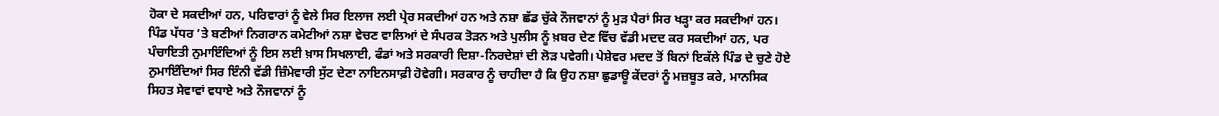ਹੋਕਾ ਦੇ ਸਕਦੀਆਂ ਹਨ, ਪਰਿਵਾਰਾਂ ਨੂੰ ਵੇਲੇ ਸਿਰ ਇਲਾਜ ਲਈ ਪ੍ਰੇਰ ਸਕਦੀਆਂ ਹਨ ਅਤੇ ਨਸ਼ਾ ਛੱਡ ਚੁੱਕੇ ਨੌਜਵਾਨਾਂ ਨੂੰ ਮੁੜ ਪੈਰਾਂ ਸਿਰ ਖੜ੍ਹਾ ਕਰ ਸਕਦੀਆਂ ਹਨ। ਪਿੰਡ ਪੱਧਰ ’ਤੇ ਬਣੀਆਂ ਨਿਗਰਾਨ ਕਮੇਟੀਆਂ ਨਸ਼ਾ ਵੇਚਣ ਵਾਲਿਆਂ ਦੇ ਸੰਪਰਕ ਤੋੜਨ ਅਤੇ ਪੁਲੀਸ ਨੂੰ ਖ਼ਬਰ ਦੇਣ ਵਿੱਚ ਵੱਡੀ ਮਦਦ ਕਰ ਸਕਦੀਆਂ ਹਨ, ਪਰ ਪੰਚਾਇਤੀ ਨੁਮਾਇੰਦਿਆਂ ਨੂੰ ਇਸ ਲਈ ਖ਼ਾਸ ਸਿਖਲਾਈ, ਫੰਡਾਂ ਅਤੇ ਸਰਕਾਰੀ ਦਿਸ਼ਾ-ਨਿਰਦੇਸ਼ਾਂ ਦੀ ਲੋੜ ਪਵੇਗੀ। ਪੇਸ਼ੇਵਰ ਮਦਦ ਤੋਂ ਬਿਨਾਂ ਇਕੱਲੇ ਪਿੰਡ ਦੇ ਚੁਣੇ ਹੋਏ ਨੁਮਾਇੰਦਿਆਂ ਸਿਰ ਇੰਨੀ ਵੱਡੀ ਜ਼ਿੰਮੇਵਾਰੀ ਸੁੱਟ ਦੇਣਾ ਨਾਇਨਸਾਫ਼ੀ ਹੋਵੇਗੀ। ਸਰਕਾਰ ਨੂੰ ਚਾਹੀਦਾ ਹੈ ਕਿ ਉਹ ਨਸ਼ਾ ਛੁਡਾਊ ਕੇਂਦਰਾਂ ਨੂੰ ਮਜ਼ਬੂਤ ਕਰੇ, ਮਾਨਸਿਕ ਸਿਹਤ ਸੇਵਾਵਾਂ ਵਧਾਏ ਅਤੇ ਨੌਜਵਾਨਾਂ ਨੂੰ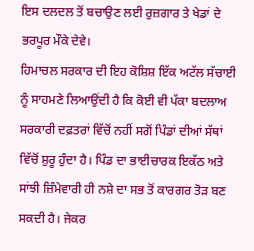ਇਸ ਦਲਦਲ ਤੋਂ ਬਚਾਉਣ ਲਈ ਰੁਜ਼ਗਾਰ ਤੇ ਖੇਡਾਂ ਦੇ ਭਰਪੂਰ ਮੌਕੇ ਦੇਵੇ।
ਹਿਮਾਚਲ ਸਰਕਾਰ ਦੀ ਇਹ ਕੋਸ਼ਿਸ਼ ਇੱਕ ਅਟੱਲ ਸੱਚਾਈ ਨੂੰ ਸਾਹਮਣੇ ਲਿਆਉਂਦੀ ਹੈ ਕਿ ਕੋਈ ਵੀ ਪੱਕਾ ਬਦਲਾਅ ਸਰਕਾਰੀ ਦਫ਼ਤਰਾਂ ਵਿੱਚੋਂ ਨਹੀਂ ਸਗੋਂ ਪਿੰਡਾਂ ਦੀਆਂ ਸੱਥਾਂ ਵਿੱਚੋਂ ਸ਼ੁਰੂ ਹੁੰਦਾ ਹੈ। ਪਿੰਡ ਦਾ ਭਾਈਚਾਰਕ ਇਕੱਠ ਅਤੇ ਸਾਂਝੀ ਜ਼ਿੰਮੇਵਾਰੀ ਹੀ ਨਸ਼ੇ ਦਾ ਸਭ ਤੋਂ ਕਾਰਗਰ ਤੋੜ ਬਣ ਸਕਦੀ ਹੈ। ਜੇਕਰ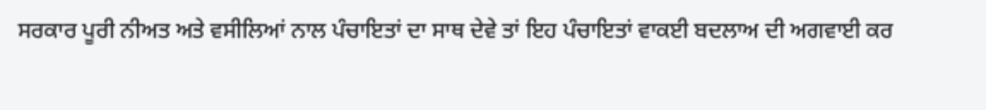ਸਰਕਾਰ ਪੂਰੀ ਨੀਅਤ ਅਤੇ ਵਸੀਲਿਆਂ ਨਾਲ ਪੰਚਾਇਤਾਂ ਦਾ ਸਾਥ ਦੇਵੇ ਤਾਂ ਇਹ ਪੰਚਾਇਤਾਂ ਵਾਕਈ ਬਦਲਾਅ ਦੀ ਅਗਵਾਈ ਕਰ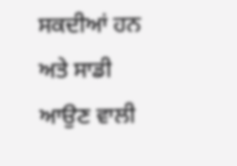ਸਕਦੀਆਂ ਹਨ ਅਤੇ ਸਾਡੀ ਆਉਣ ਵਾਲੀ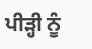ਪੀੜ੍ਹੀ ਨੂੰ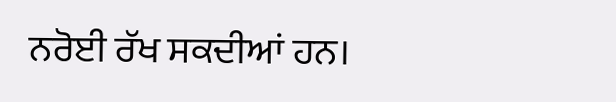ਨਰੋਈ ਰੱਖ ਸਕਦੀਆਂ ਹਨ।